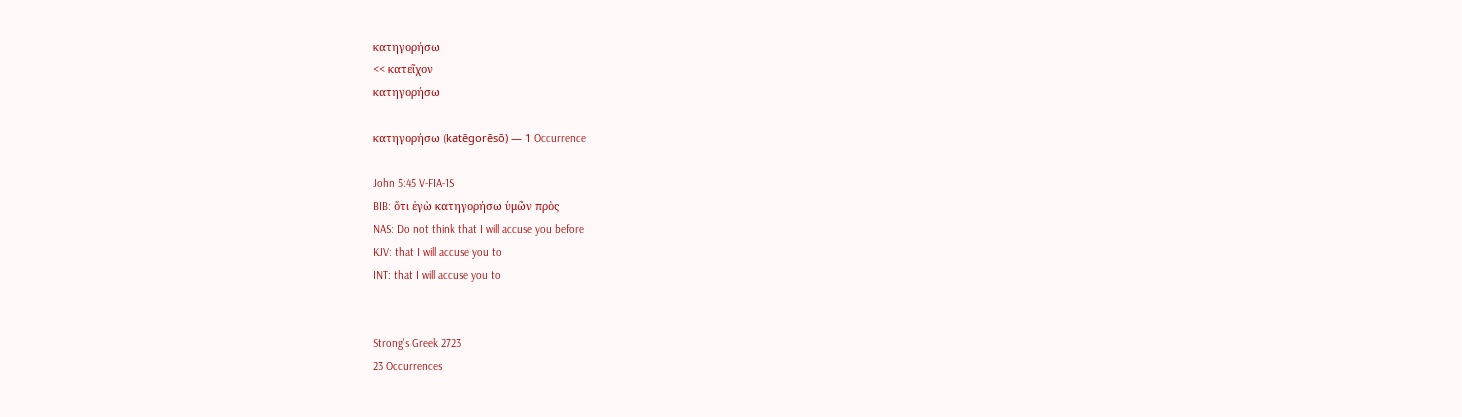κατηγορήσω
<< κατεῖχον
κατηγορήσω

κατηγορήσω (katēgorēsō) — 1 Occurrence

John 5:45 V-FIA-1S
BIB: ὅτι ἐγὼ κατηγορήσω ὑμῶν πρὸς
NAS: Do not think that I will accuse you before
KJV: that I will accuse you to
INT: that I will accuse you to


Strong's Greek 2723
23 Occurrences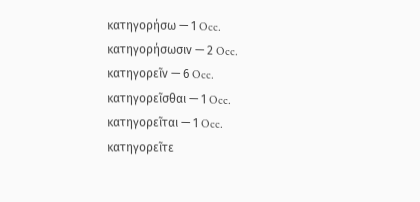κατηγορήσω — 1 Occ.
κατηγορήσωσιν — 2 Occ.
κατηγορεῖν — 6 Occ.
κατηγορεῖσθαι — 1 Occ.
κατηγορεῖται — 1 Occ.
κατηγορεῖτε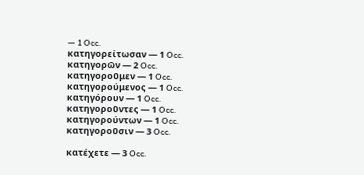— 1 Occ.
κατηγορείτωσαν — 1 Occ.
κατηγορῶν — 2 Occ.
κατηγοροῦμεν — 1 Occ.
κατηγορούμενος — 1 Occ.
κατηγόρουν — 1 Occ.
κατηγοροῦντες — 1 Occ.
κατηγορούντων — 1 Occ.
κατηγοροῦσιν — 3 Occ.

κατέχετε — 3 Occ.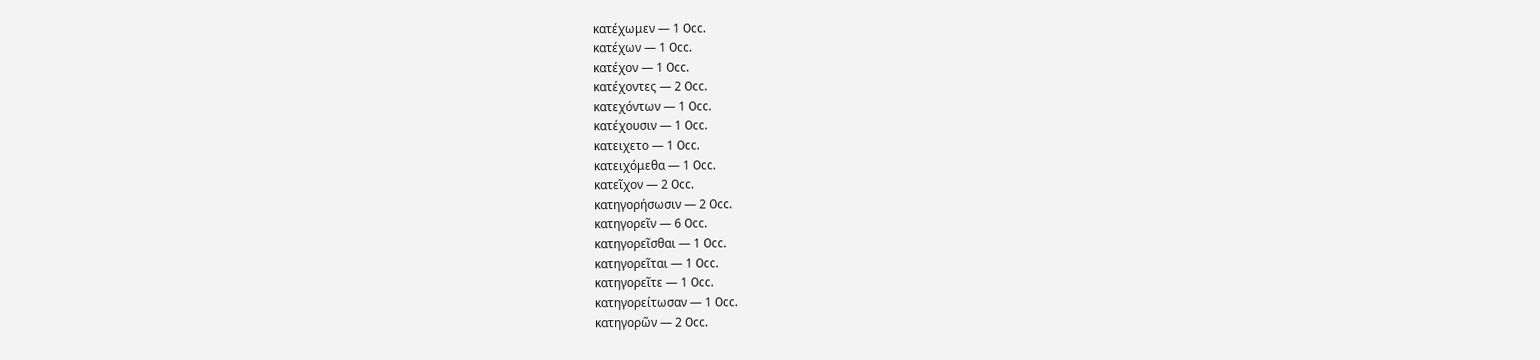κατέχωμεν — 1 Occ.
κατέχων — 1 Occ.
κατέχον — 1 Occ.
κατέχοντες — 2 Occ.
κατεχόντων — 1 Occ.
κατέχουσιν — 1 Occ.
κατειχετο — 1 Occ.
κατειχόμεθα — 1 Occ.
κατεῖχον — 2 Occ.
κατηγορήσωσιν — 2 Occ.
κατηγορεῖν — 6 Occ.
κατηγορεῖσθαι — 1 Occ.
κατηγορεῖται — 1 Occ.
κατηγορεῖτε — 1 Occ.
κατηγορείτωσαν — 1 Occ.
κατηγορῶν — 2 Occ.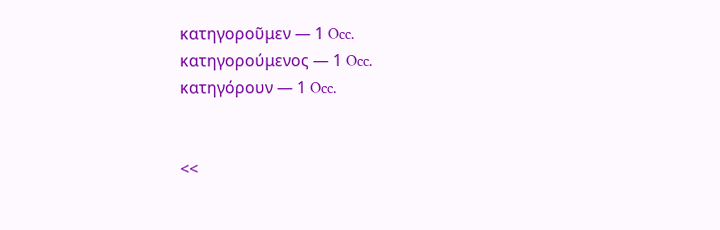κατηγοροῦμεν — 1 Occ.
κατηγορούμενος — 1 Occ.
κατηγόρουν — 1 Occ.


<<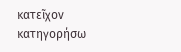κατεῖχον
κατηγορήσω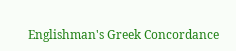Englishman's Greek Concordance